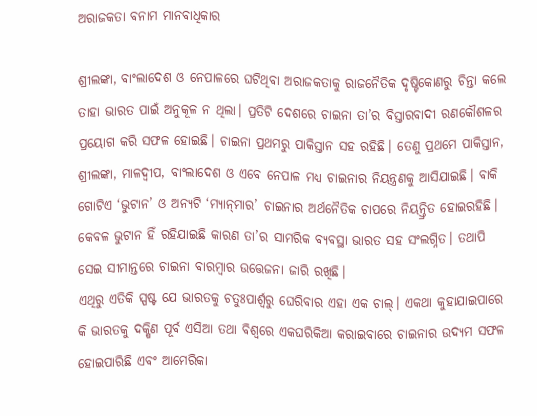ଅରାଜକତା ବନାମ ମାନବାଧିକାର

ଶ୍ରୀଲଙ୍କା, ବାଂଲାଦେଶ ଓ ନେପାଳରେ ଘଟିଥିବା ଅରାଜକତାକୁ ରାଜନୈତିକ ଦୃଷ୍ଟିକୋଣରୁ ଚିନ୍ତା କଲେ ତାହା ଭାରତ ପାଇଁ ଅନୁକୂଳ ନ ଥିଲା। ପ୍ରତିଟି ଦେଶରେ ଚାଇନା ତା’ର ବିସ୍ତାରବାଦୀ ରଣକୌଶଳର ପ୍ରୟୋଗ କରି ସଫଳ ହୋଇଛି। ଚାଇନା ପ୍ରଥମରୁ ପାକିସ୍ତାନ ସହ ରହିଛି। ତେଣୁ ପ୍ରଥମେ ପାକିସ୍ତାନ, ଶ୍ରୀଲଙ୍କା, ମାଳଦ୍ୱୀପ, ବାଂଲାଦେଶ ଓ ଏବେ ନେପାଳ ମଧ୍ୟ ଚାଇନାର ନିୟନ୍ତ୍ରଣକୁ ଆସିଯାଇଛି। ବାକି ଗୋଟିଏ ‘ଭୁଟାନ’ ଓ ଅନ୍ୟଟି ‘ମ୍ୟାନ୍‌ମାର’ ଚାଇନାର ଅର୍ଥନୈତିକ ଚାପରେ ନିୟନ୍ତ୍ରିତ ହୋଇରହିଛି। କେବଳ ଭୁଟାନ ହିଁ ରହିଯାଇଛି କାରଣ ତା’ର ସାମରିକ ବ୍ୟବସ୍ଥା ଭାରତ ସହ ସଂଲଗ୍ନିତ। ତଥାପି ସେଇ ସୀମାନ୍ତରେ ଚାଇନା ବାରମ୍ବାର ଉତ୍ତେଜନା ଜାରି ରଖିଛି।
ଏଥିରୁ ଏତିକି ସ୍ପଷ୍ଟ ଯେ ଭାରତକୁ ଚତୁଃପାର୍ଶ୍ୱରୁ ଘେରିବାର ଏହା ଏକ ଚାଲ୍‌। ଏକଥା କୁହାଯାଇପାରେ କି ଭାରତକୁ ଦକ୍ଷିଣ ପୂର୍ବ ଏସିଆ ତଥା ବିଶ୍ୱରେ ଏକଘରିକିଆ କରାଇବାରେ ଚାଇନାର ଉଦ୍ୟମ ସଫଳ ହୋଇପାରିଛି ଏବଂ ଆମେରିକା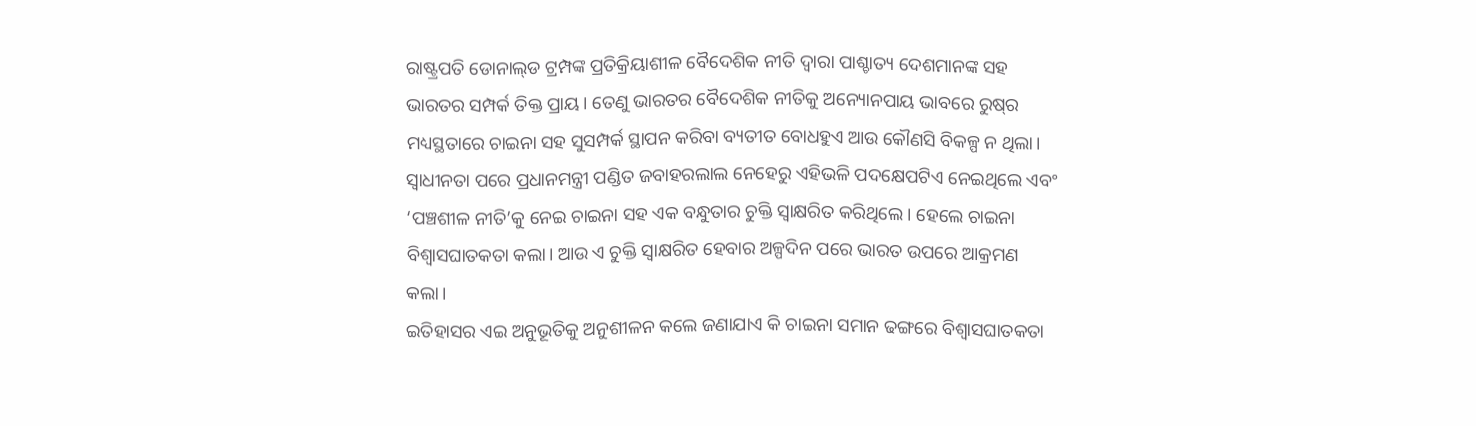ରାଷ୍ଟ୍ରପତି ଡୋନାଲ୍‌ଡ ଟ୍ରମ୍ପଙ୍କ ପ୍ରତିକ୍ରିୟାଶୀଳ ବୈଦେଶିକ ନୀତି ଦ୍ୱାରା ପାଶ୍ଚାତ୍ୟ ଦେଶମାନଙ୍କ ସହ ଭାରତର ସମ୍ପର୍କ ତିକ୍ତ ପ୍ରାୟ। ତେଣୁ ଭାରତର ବୈଦେଶିକ ନୀତିକୁ ଅନ୍ୟୋନପାୟ ଭାବରେ ରୁଷ୍‌ର ମଧ୍ୟସ୍ଥତାରେ ଚାଇନା ସହ ସୁସମ୍ପର୍କ ସ୍ଥାପନ କରିବା ବ୍ୟତୀତ ବୋଧହୁଏ ଆଉ କୌଣସି ବିକଳ୍ପ ନ ଥିଲା। ସ୍ବାଧୀନତା ପରେ ପ୍ରଧାନମନ୍ତ୍ରୀ ପଣ୍ଡିତ ଜବାହରଲାଲ ନେହେରୁ ଏହିଭଳି ପଦକ୍ଷେପଟିଏ ନେଇଥିଲେ ଏବଂ ‘ପଞ୍ଚଶୀଳ ନୀତି’କୁ ନେଇ ଚାଇନା ସହ ଏକ ବନ୍ଧୁତାର ଚୁକ୍ତି ସ୍ବାକ୍ଷରିତ କରିଥିଲେ । ହେଲେ ଚାଇନା ବିଶ୍ୱାସଘାତକତା କଲା। ଆଉ ଏ ଚୁକ୍ତି ସ୍ବାକ୍ଷରିତ ହେବାର ଅଳ୍ପଦିନ ପରେ ଭାରତ ଉପରେ ଆକ୍ରମଣ କଲା।
ଇତିହାସର ଏଇ ଅନୁଭୂତିକୁ ଅନୁଶୀଳନ କଲେ ଜଣାଯାଏ କି ଚାଇନା ସମାନ ଢଙ୍ଗରେ ବିଶ୍ୱାସଘାତକତା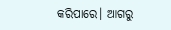କରିପାରେ। ଆଗରୁ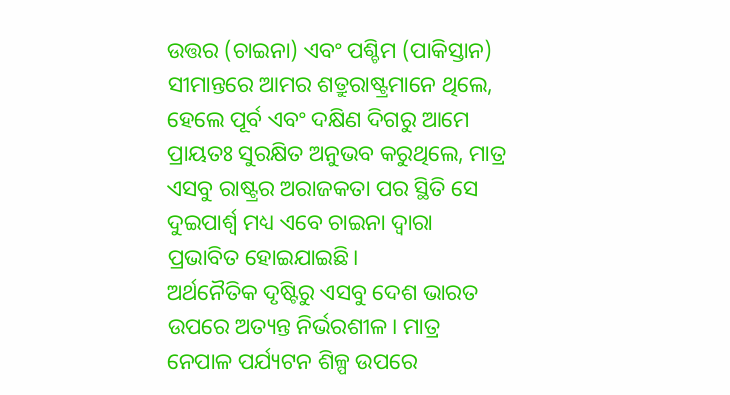ଉତ୍ତର (ଚାଇନା) ଏବଂ ପଶ୍ଚିମ (ପାକିସ୍ତାନ) ସୀମାନ୍ତରେ ଆମର ଶତ୍ରୁରାଷ୍ଟ୍ରମାନେ ଥିଲେ, ହେଲେ ପୂର୍ବ ଏବଂ ଦକ୍ଷିଣ ଦିଗରୁ ଆମେ ପ୍ରାୟତଃ ସୁରକ୍ଷିତ ଅନୁଭବ କରୁଥିଲେ, ମାତ୍ର ଏସବୁ ରାଷ୍ଟ୍ରର ଅରାଜକତା ପର ସ୍ଥିତି ସେ ଦୁଇପାର୍ଶ୍ୱ ମଧ୍ୟ ଏବେ ଚାଇନା ଦ୍ୱାରା ପ୍ରଭାବିତ ହୋଇଯାଇଛି।
ଅର୍ଥନୈତିକ ଦୃଷ୍ଟିରୁ ଏସବୁ ଦେଶ ଭାରତ ଉପରେ ଅତ୍ୟନ୍ତ ନିର୍ଭରଶୀଳ। ମାତ୍ର ନେପାଳ ପର୍ଯ୍ୟଟନ ଶିଳ୍ପ ଉପରେ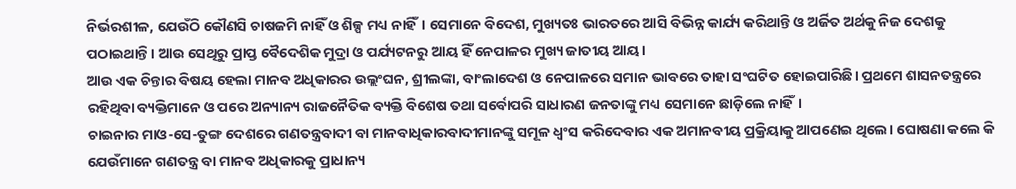ନିର୍ଭରଶୀଳ, ଯେଉଁଠି କୌଣସି ଚାଷଜମି ନାହିଁ ଓ ଶିଳ୍ପ ମଧ୍ୟ ନାହିଁ। ସେମାନେ ବିଦେଶ, ମୁଖ୍ୟତଃ ଭାରତରେ ଆସି ବିଭିନ୍ନ କାର୍ଯ୍ୟ କରିଥାନ୍ତି ଓ ଅର୍ଜିତ ଅର୍ଥକୁ ନିଜ ଦେଶକୁ ପଠାଇଥାନ୍ତି। ଆଉ ସେଥିରୁ ପ୍ରାପ୍ତ ବୈଦେଶିକ ମୁଦ୍ରା ଓ ପର୍ଯ୍ୟଟନରୁ ଆୟ ହିଁ ନେପାଳର ମୁଖ୍ୟ ଜାତୀୟ ଆୟ।
ଆଉ ଏକ ଚିନ୍ତାର ବିଷୟ ହେଲା ମାନବ ଅଧିକାରର ଉଲ୍ଲଂଘନ, ଶ୍ରୀଲଙ୍କା, ବାଂଲାଦେଶ ଓ ନେପାଳରେ ସମାନ ଭାବରେ ତାହା ସଂଘଟିତ ହୋଇପାରିଛି। ପ୍ରଥମେ ଶାସନତନ୍ତ୍ରରେ ରହିଥିବା ବ୍ୟକ୍ତିମାନେ ଓ ପରେ ଅନ୍ୟାନ୍ୟ ରାଜନୈତିକ ବ୍ୟକ୍ତି ବିଶେଷ ତଥା ସର୍ବୋପରି ସାଧାରଣ ଜନତାଙ୍କୁ ମଧ୍ୟ ସେମାନେ ଛାଡ଼ିଲେ ନାହିଁ।
ଚାଇନାର ମାଓ-ସେ-ତୁଙ୍ଗ ଦେଶରେ ଗଣତନ୍ତ୍ରବାଦୀ ବା ମାନବାଧିକାରବାଦୀମାନଙ୍କୁ ସମୂଳ ଧ୍ୱଂସ କରିଦେବାର ଏକ ଅମାନବୀୟ ପ୍ରକ୍ରିୟାକୁ ଆପଣେଇ ଥିଲେ। ଘୋଷଣା କଲେ କି ଯେଉଁମାନେ ଗଣତନ୍ତ୍ର ବା ମାନବ ଅଧିକାରକୁ ପ୍ରାଧାନ୍ୟ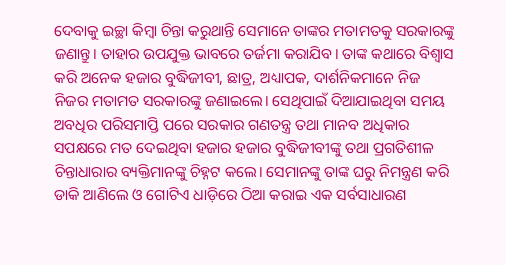ଦେବାକୁ ଇଚ୍ଛା କିମ୍ବା ଚିନ୍ତା କରୁଥାନ୍ତି ସେମାନେ ତାଙ୍କର ମତାମତକୁ ସରକାରଙ୍କୁ ଜଣାନ୍ତୁ। ତାହାର ଉପଯୁକ୍ତ ଭାବରେ ତର୍ଜମା କରାଯିବ। ତାଙ୍କ କଥାରେ ବିଶ୍ୱାସ କରି ଅନେକ ହଜାର ବୁଦ୍ଧିଜୀବୀ, ଛାତ୍ର, ଅଧ୍ୟାପକ, ଦାର୍ଶନିକମାନେ ନିଜ ନିଜର ମତାମତ ସରକାରଙ୍କୁ ଜଣାଇଲେ। ସେଥିପାଇଁ ଦିଆଯାଇଥିବା ସମୟ ଅବଧିର ପରିସମାପ୍ତି ପରେ ସରକାର ଗଣତନ୍ତ୍ର ତଥା ମାନବ ଅଧିକାର ସପକ୍ଷରେ ମତ ଦେଇଥିବା ହଜାର ହଜାର ବୁଦ୍ଧିଜୀବୀଙ୍କୁ ତଥା ପ୍ରଗତିଶୀଳ ଚିନ୍ତାଧାରାର ବ୍ୟକ୍ତିମାନଙ୍କୁ ଚିହ୍ନଟ କଲେ। ସେମାନଙ୍କୁ ତାଙ୍କ ଘରୁ ନିମନ୍ତ୍ରଣ କରି ଡାକି ଆଣିଲେ ଓ ଗୋଟିଏ ଧାଡ଼ିରେ ଠିଆ କରାଇ ଏକ ସର୍ବସାଧାରଣ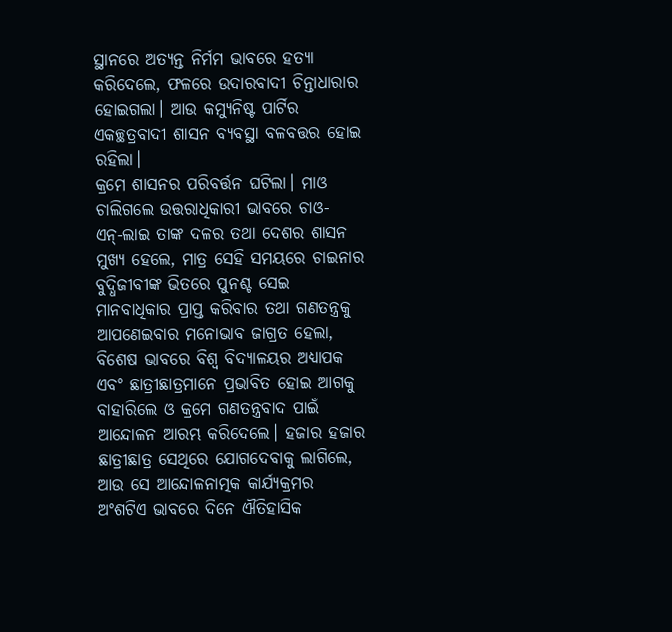ସ୍ଥାନରେ ଅତ୍ୟନ୍ତ ନିର୍ମମ ଭାବରେ ହତ୍ୟା କରିଦେଲେ, ଫଳରେ ଉଦାରବାଦୀ ଚିନ୍ତାଧାରାର ହୋଇଗଲା। ଆଉ କମ୍ୟୁନିଷ୍ଟ ପାର୍ଟିର ଏକଚ୍ଛତ୍ରବାଦୀ ଶାସନ ବ୍ୟବସ୍ଥା ବଳବତ୍ତର ହୋଇ ରହିଲା।
କ୍ରମେ ଶାସନର ପରିବର୍ତ୍ତନ ଘଟିଲା। ମାଓ ଚାଲିଗଲେ ଉତ୍ତରାଧିକାରୀ ଭାବରେ ଚାଓ-ଏନ୍‌-ଲାଇ ତାଙ୍କ ଦଳର ତଥା ଦେଶର ଶାସନ ମୁଖ୍ୟ ହେଲେ, ମାତ୍ର ସେହି ସମୟରେ ଚାଇନାର ବୁଦ୍ଧିଜୀବୀଙ୍କ ଭିତରେ ପୁନଶ୍ଚ ସେଇ ମାନବାଧିକାର ପ୍ରାପ୍ତ କରିବାର ତଥା ଗଣତନ୍ତ୍ରକୁ ଆପଣେଇବାର ମନୋଭାବ ଜାଗ୍ରତ ହେଲା, ବିଶେଷ ଭାବରେ ବିଶ୍ୱ ବିଦ୍ୟାଳୟର ଅଧ୍ୟାପକ ଏବଂ ଛାତ୍ରୀଛାତ୍ରମାନେ ପ୍ରଭାବିତ ହୋଇ ଆଗକୁ ବାହାରିଲେ ଓ କ୍ରମେ ଗଣତନ୍ତ୍ରବାଦ ପାଇଁ ଆନ୍ଦୋଳନ ଆରମ୍ଭ କରିଦେଲେ। ହଜାର ହଜାର ଛାତ୍ରୀଛାତ୍ର ସେଥିରେ ଯୋଗଦେବାକୁ ଲାଗିଲେ, ଆଉ ସେ ଆନ୍ଦୋଳନାତ୍ମକ କାର୍ଯ୍ୟକ୍ରମର ଅଂଶଟିଏ ଭାବରେ ଦିନେ ଐତିହାସିକ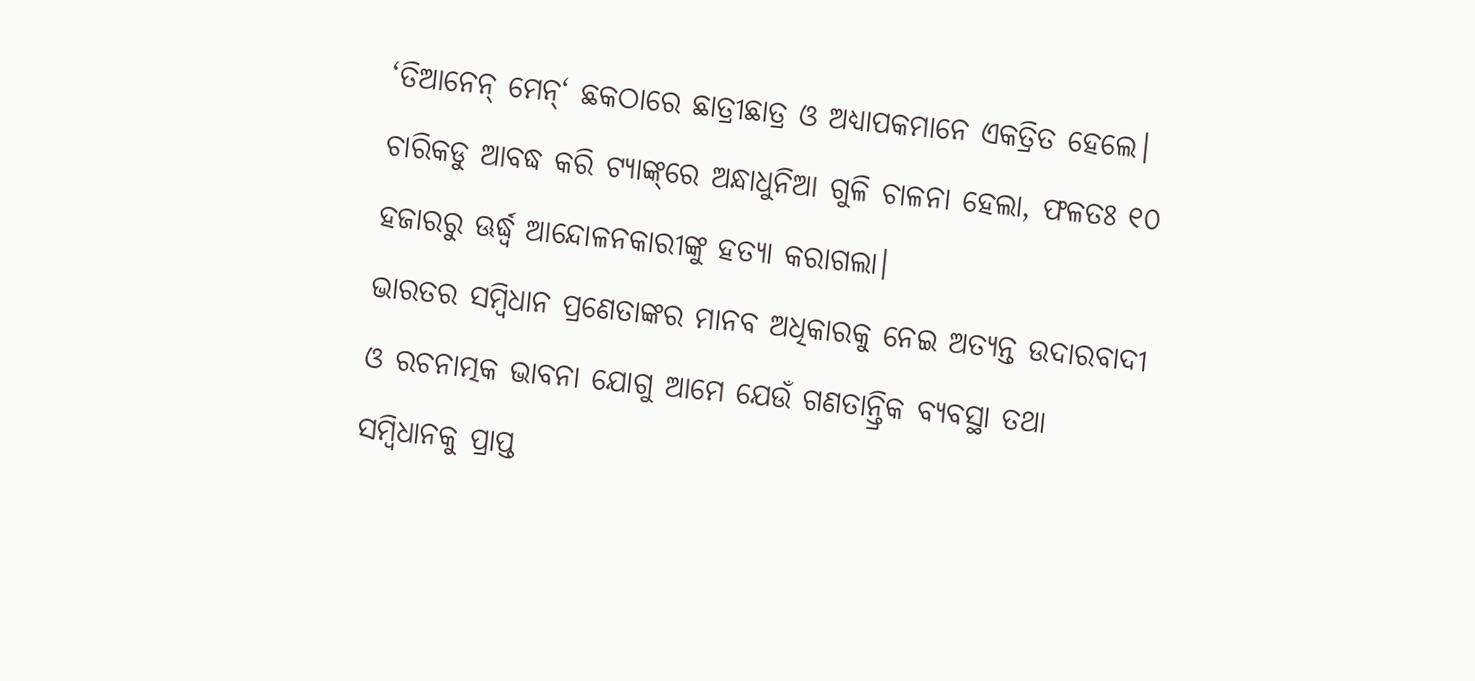‘ତିଆନେନ୍‌ ମେନ୍‌‘ ଛକଠାରେ ଛାତ୍ରୀଛାତ୍ର ଓ ଅଧ୍ୟାପକମାନେ ଏକତ୍ରିତ ହେଲେ। ଚାରିକଡୁ ଆବଦ୍ଧ କରି ଟ୍ୟାଙ୍କ୍‌ରେ ଅନ୍ଧାଧୁନିଆ ଗୁଳି ଚାଳନା ହେଲା, ଫଳତଃ ୧୦ ହଜାରରୁ ଊର୍ଦ୍ଧ୍ୱ ଆନ୍ଦୋଳନକାରୀଙ୍କୁ ହତ୍ୟା କରାଗଲା।
ଭାରତର ସମ୍ବିଧାନ ପ୍ରଣେତାଙ୍କର ମାନବ ଅଧିକାରକୁ ନେଇ ଅତ୍ୟନ୍ତ ଉଦାରବାଦୀ ଓ ରଚନାତ୍ମକ ଭାବନା ଯୋଗୁ ଆମେ ଯେଉଁ ଗଣତାନ୍ତ୍ରିକ ବ୍ୟବସ୍ଥା ତଥା ସମ୍ବିଧାନକୁ ପ୍ରାପ୍ତ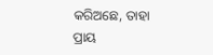କରିଅଛେ, ତାହା ପ୍ରାୟ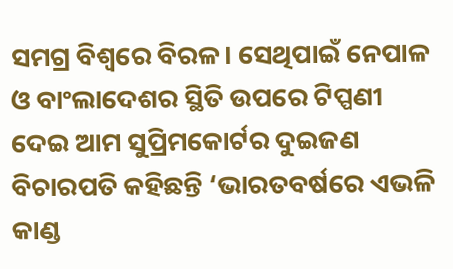ସମଗ୍ର ବିଶ୍ୱରେ ବିରଳ। ସେଥିପାଇଁ ନେପାଳ ଓ ବାଂଲାଦେଶର ସ୍ଥିତି ଉପରେ ଟିପ୍ପଣୀ ଦେଇ ଆମ ସୁପ୍ରିମକୋର୍ଟର ଦୁଇଜଣ ବିଚାରପତି କହିଛନ୍ତି ‘ଭାରତବର୍ଷରେ ଏଭଳି କାଣ୍ଡ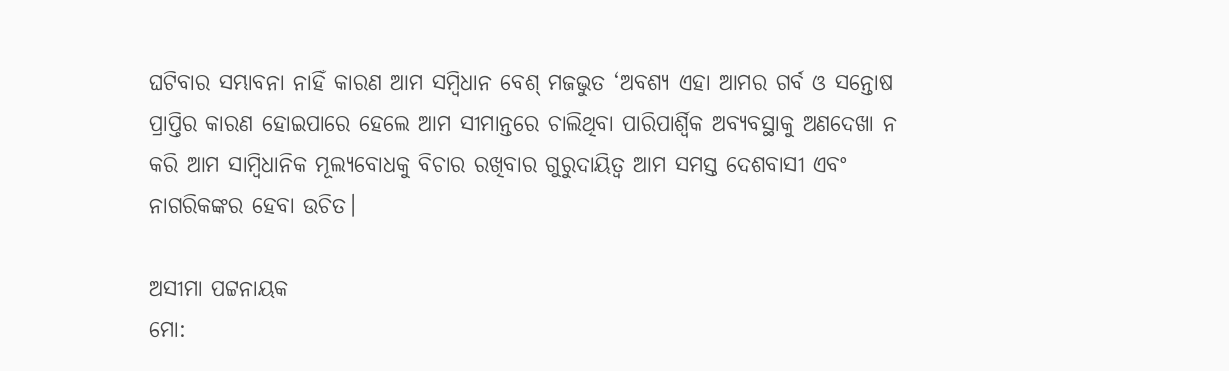ଘଟିବାର ସମ୍ଭାବନା ନାହିଁ କାରଣ ଆମ ସମ୍ବିଧାନ ବେଶ୍‌ ମଜଭୁତ ‘ଅବଶ୍ୟ ଏହା ଆମର ଗର୍ବ ଓ ସନ୍ତୋଷ ପ୍ରାପ୍ତିର କାରଣ ହୋଇପାରେ ହେଲେ ଆମ ସୀମାନ୍ତରେ ଚାଲିଥିବା ପାରିପାର୍ଶ୍ୱିକ ଅବ୍ୟବସ୍ଥାକୁ ଅଣଦେଖା ନ କରି ଆମ ସାମ୍ବିଧାନିକ ମୂଲ୍ୟବୋଧକୁ ବିଚାର ରଖିବାର ଗୁରୁଦାୟିତ୍ୱ ଆମ ସମସ୍ତ ଦେଶବାସୀ ଏବଂ ନାଗରିକଙ୍କର ହେବା ଉଚିତ।

ଅସୀମା ପଟ୍ଟନାୟକ
ମୋ: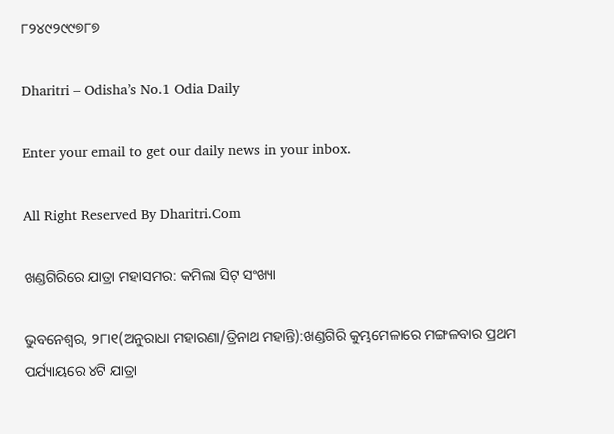୮୨୪୯୨୯୯୭୮୭

Dharitri – Odisha’s No.1 Odia Daily

Enter your email to get our daily news in your inbox.

All Right Reserved By Dharitri.Com

ଖଣ୍ଡଗିରିରେ ଯାତ୍ରା ମହାସମର: କମିଲା ସିଟ୍‌ ସଂଖ୍ୟା

ଭୁବନେଶ୍ୱର, ୨୮ା୧(ଅନୁରାଧା ମହାରଣା/ତ୍ରିନାଥ ମହାନ୍ତି):ଖଣ୍ଡଗିରି କୁମ୍ଭମେଳାରେ ମଙ୍ଗଳବାର ପ୍ରଥମ ପର୍ଯ୍ୟାୟରେ ୪ଟି ଯାତ୍ରା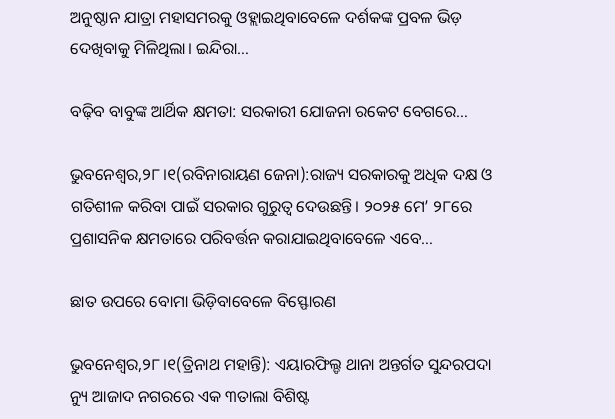ଅନୁଷ୍ଠାନ ଯାତ୍ରା ମହାସମରକୁ ଓହ୍ଲାଇଥିବାବେଳେ ଦର୍ଶକଙ୍କ ପ୍ରବଳ ଭିଡ଼ ଦେଖିବାକୁ ମିଳିଥିଲା। ଇନ୍ଦିରା…

ବଢ଼ିବ ବାବୁଙ୍କ ଆର୍ଥିକ କ୍ଷମତା: ସରକାରୀ ଯୋଜନା ରକେଟ ବେଗରେ…

ଭୁବନେଶ୍ୱର,୨୮।୧(ରବିନାରାୟଣ ଜେନା):ରାଜ୍ୟ ସରକାରକୁ ଅଧିକ ଦକ୍ଷ ଓ ଗତିଶୀଳ କରିବା ପାଇଁ ସରକାର ଗୁରୁତ୍ୱ ଦେଉଛନ୍ତି। ୨୦୨୫ ମେ’ ୨୮ରେ ପ୍ରଶାସନିକ କ୍ଷମତାରେ ପରିବର୍ତ୍ତନ କରାଯାଇଥିବାବେଳେ ଏବେ…

ଛାତ ଉପରେ ବୋମା ଭିଡ଼ିବାବେଳେ ବିସ୍ଫୋରଣ

ଭୁବନେଶ୍ୱର,୨୮।୧(ତ୍ରିନାଥ ମହାନ୍ତି): ଏୟାରଫିଲ୍ଡ ଥାନା ଅନ୍ତର୍ଗତ ସୁନ୍ଦରପଦା ନ୍ୟୁ ଆଜାଦ ନଗରରେ ଏକ ୩ତାଲା ବିଶିଷ୍ଟ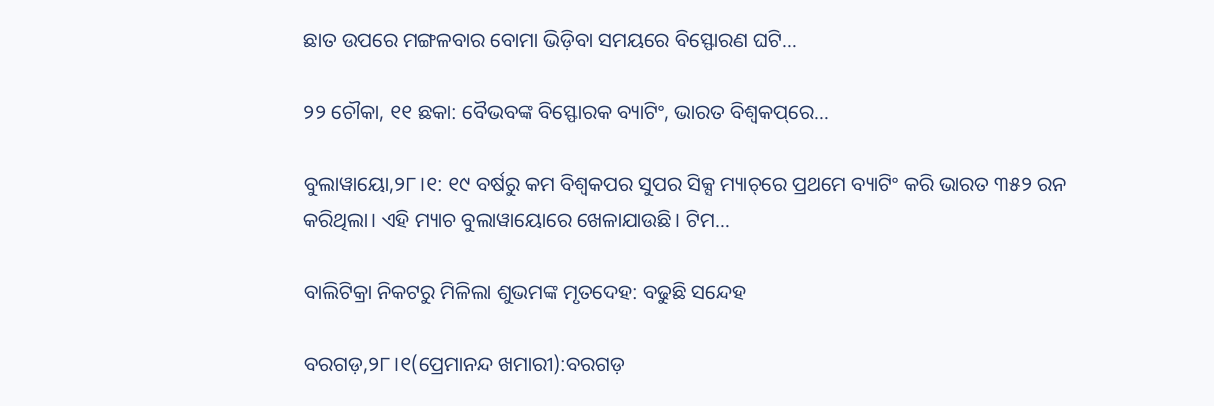ଛାତ ଉପରେ ମଙ୍ଗଳବାର ବୋମା ଭିଡ଼ିବା ସମୟରେ ବିସ୍ଫୋରଣ ଘଟି…

୨୨ ଚୌକା, ୧୧ ଛକା: ବୈଭବଙ୍କ ବିସ୍ଫୋରକ ବ୍ୟାଟିଂ, ଭାରତ ବିଶ୍ୱକପ୍‌ରେ…

ବୁଲାୱାୟୋ,୨୮।୧: ୧୯ ବର୍ଷରୁ କମ ବିଶ୍ୱକପର ସୁପର ସିକ୍ସ ମ୍ୟାଚ୍‌ରେ ପ୍ରଥମେ ବ୍ୟାଟିଂ କରି ଭାରତ ୩୫୨ ରନ କରିଥିଲା। ଏହି ମ୍ୟାଚ ବୁଲାୱାୟୋରେ ଖେଳାଯାଉଛି। ଟିମ…

ବାଲିଟିକ୍ରା ନିକଟରୁ ମିଳିଲା ଶୁଭମଙ୍କ ମୃତଦେହ: ବଢୁଛି ସନ୍ଦେହ

ବରଗଡ଼,୨୮।୧(ପ୍ରେମାନନ୍ଦ ଖମାରୀ):ବରଗଡ଼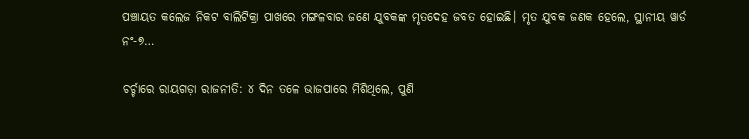ପଞ୍ଚାୟତ କଲେଜ ନିକଟ ବାଲିଟିକ୍ରା ପାଖରେ ମଙ୍ଗଳବାର ଜଣେ ଯୁବକଙ୍କ ମୃତଦେହ ଜବତ ହୋଇଛି। ମୃତ ଯୁବକ ଜଣକ ହେଲେ, ସ୍ଥାନୀୟ ୱାର୍ଡ ନଂ-୭…

ଚର୍ଚ୍ଚାରେ ରାୟଗଡ଼ା ରାଜନୀତି: ୪ ଦିନ ତଳେ ଭାଜପାରେ ମିଶିଥିଲେ, ପୁଣି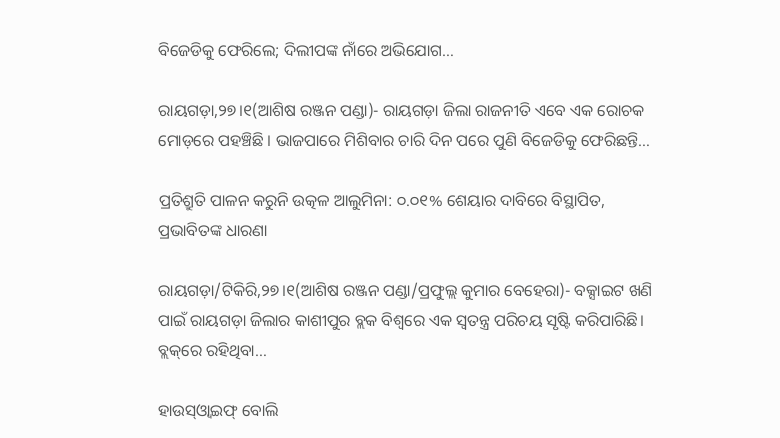ବିଜେଡିକୁ ଫେରିଲେ; ଦିଲୀପଙ୍କ ନାଁରେ ଅଭିଯୋଗ…

ରାୟଗଡ଼ା,୨୭।୧(ଆଶିଷ ରଞ୍ଜନ ପଣ୍ଡା)- ରାୟଗଡ଼ା ଜିଲା ରାଜନୀତି ଏବେ ଏକ ରୋଚକ ମୋଡ଼ରେ ପହଞ୍ଚିଛି । ଭାଜପାରେ ମିଶିବାର ଚାରି ଦିନ ପରେ ପୁଣି ବିଜେଡିକୁ ଫେରିଛନ୍ତି…

ପ୍ରତିଶ୍ରୁତି ପାଳନ କରୁନି ଉତ୍କଳ ଆଲୁମିନା: ୦.୦୧% ଶେୟାର ଦାବିରେ ବିସ୍ଥାପିତ, ପ୍ରଭାବିତଙ୍କ ଧାରଣା

ରାୟଗଡ଼ା/ଟିକିରି,୨୭।୧(ଆଶିଷ ରଞ୍ଜନ ପଣ୍ଡା/ପ୍ରଫୁଲ୍ଲ କୁମାର ବେହେରା)- ବକ୍ସାଇଟ ଖଣି ପାଇଁ ରାୟଗଡ଼ା ଜିଲାର କାଶୀପୁର ବ୍ଲକ ବିଶ୍ୱରେ ଏକ ସ୍ବତନ୍ତ୍ର ପରିଚୟ ସୃଷ୍ଟି କରିପାରିଛି। ବ୍ଲକ୍‌ରେ ରହିଥିବା…

ହାଉସ୍‌ଓ୍ବାଇଫ୍‌ ବୋଲି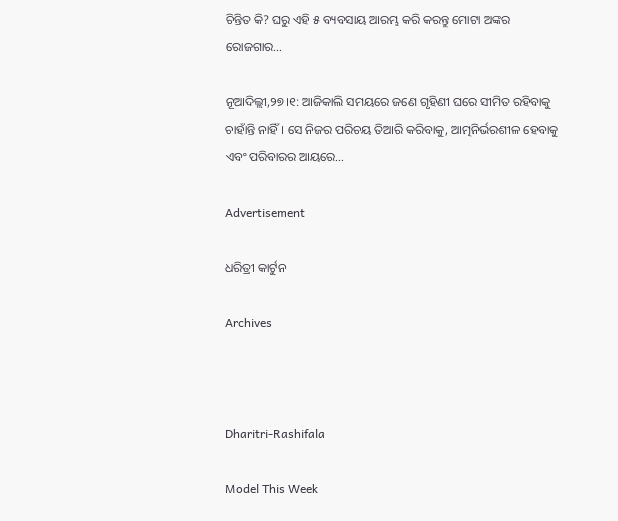ଚିନ୍ତିତ କି? ଘରୁ ଏହି ୫ ବ୍ୟବସାୟ ଆରମ୍ଭ କରି କରନ୍ତୁ ମୋଟା ଅଙ୍କର ରୋଜଗାର…

ନୂଆଦିଲ୍ଲୀ,୨୭।୧: ଆଜିକାଲି ସମୟରେ ଜଣେ ଗୃହିଣୀ ଘରେ ସୀମିତ ରହିବାକୁ ଚାହାଁନ୍ତି ନାହିଁ। ସେ ନିଜର ପରିଚୟ ତିଆରି କରିବାକୁ, ଆତ୍ମନିର୍ଭରଶୀଳ ହେବାକୁ ଏବଂ ପରିବାରର ଆୟରେ…

Advertisement

ଧରିତ୍ରୀ କାର୍ଟୁନ

Archives



Dharitri-Rashifala

Model This Week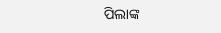ପିଲାଙ୍କ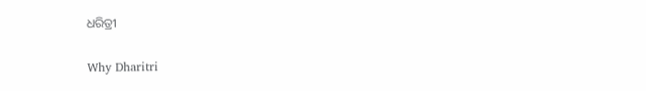ଧରିତ୍ରୀ

Why Dharitri